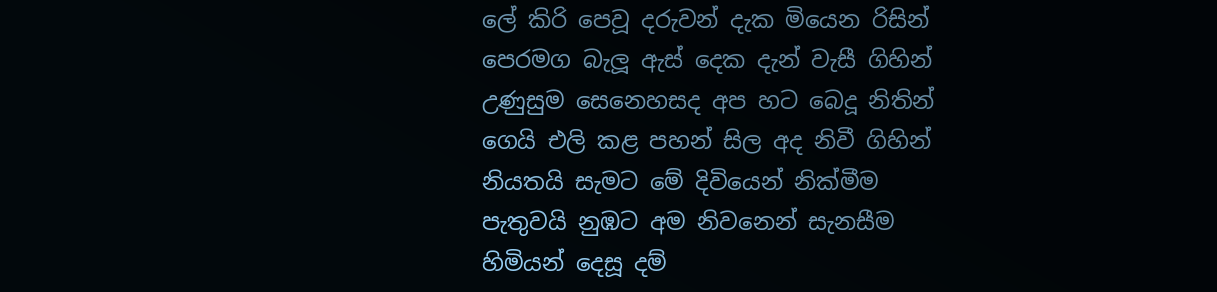ලේ කිරි පෙවූ දරුවන් දැක මියෙන රිසින්
පෙරමග බැලූ ඇස් දෙක දැන් වැසී ගිහින්
උණුසුම සෙනෙහසද අප හට බෙදූ නිතින්
ගෙයි එලි කළ පහන් සිල අද නිවී ගිහින්
නියතයි සැමට මේ දිවියෙන් නික්මීම
පැතුවයි නුඹට අම නිවනෙන් සැනසීම
හිමියන් දෙසූ දම්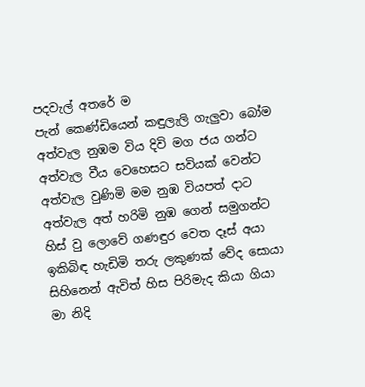පදවැල් අතරේ ම
පැන් කෙණ්ඩියෙන් කඳුලැලි ගැලුවා බෝම
අත්වැල නුඹම විය දිවි මග ජය ගන්ට
අත්වැල වීය වෙහෙසට සවියක් වෙන්ට
අත්වැල වුණිමි මම නුඹ වියපත් දාට
අත්වැල අත් හරිමි නුඹ ගෙන් සමුගන්ට
හිස් වු ලොවේ ගණඳුර වෙත දෑස් අයා
ඉකිබිඳ හැඩිමි තරු ලකුණක් වේද සොයා
සිහිනෙන් ඇවිත් හිස පිරිමැද කියා ගියා
මා නිදි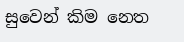සුවෙන් කිම නෙත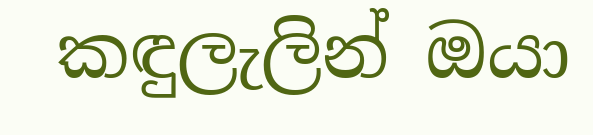කඳුලැලින් ඔයා